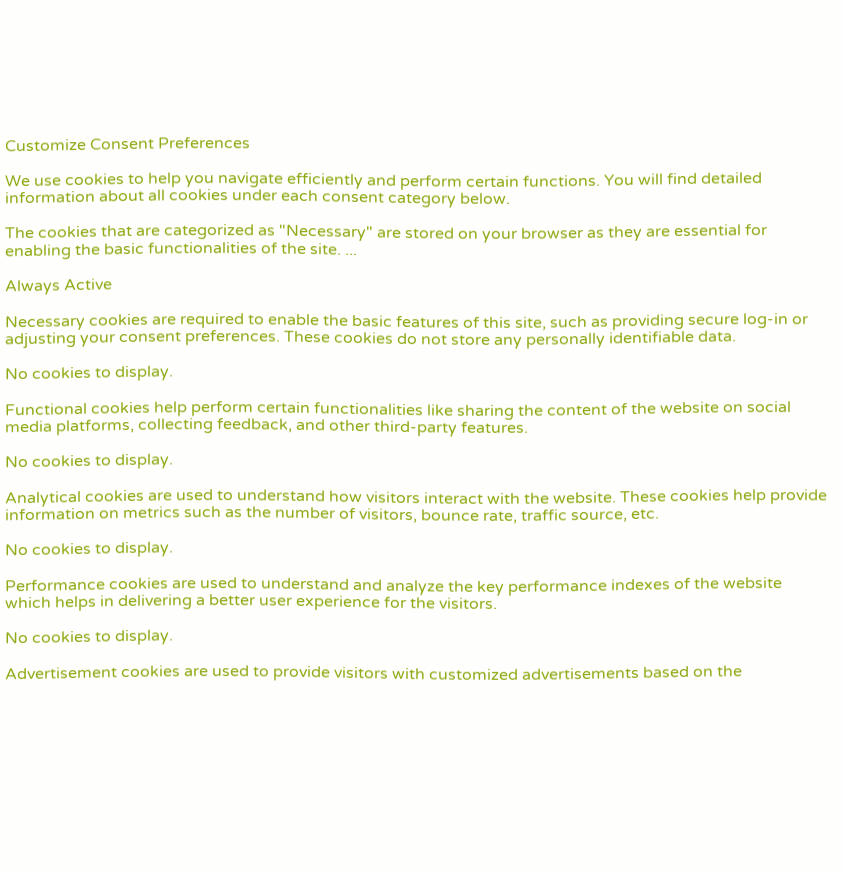Customize Consent Preferences

We use cookies to help you navigate efficiently and perform certain functions. You will find detailed information about all cookies under each consent category below.

The cookies that are categorized as "Necessary" are stored on your browser as they are essential for enabling the basic functionalities of the site. ...

Always Active

Necessary cookies are required to enable the basic features of this site, such as providing secure log-in or adjusting your consent preferences. These cookies do not store any personally identifiable data.

No cookies to display.

Functional cookies help perform certain functionalities like sharing the content of the website on social media platforms, collecting feedback, and other third-party features.

No cookies to display.

Analytical cookies are used to understand how visitors interact with the website. These cookies help provide information on metrics such as the number of visitors, bounce rate, traffic source, etc.

No cookies to display.

Performance cookies are used to understand and analyze the key performance indexes of the website which helps in delivering a better user experience for the visitors.

No cookies to display.

Advertisement cookies are used to provide visitors with customized advertisements based on the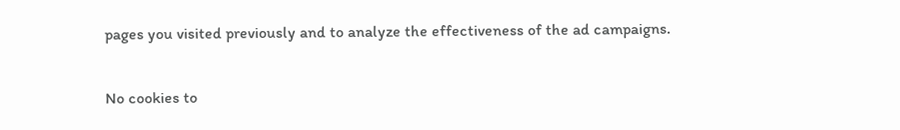pages you visited previously and to analyze the effectiveness of the ad campaigns.

No cookies to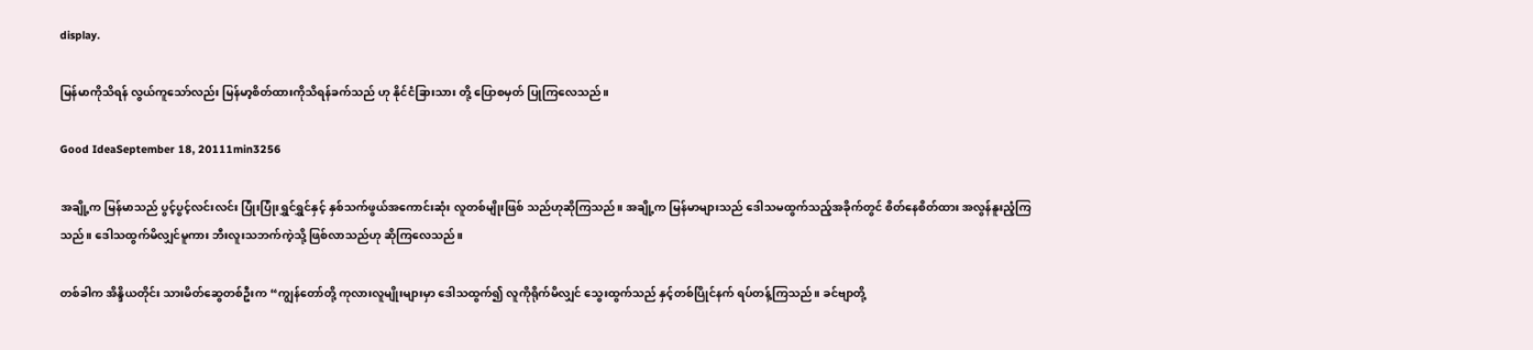display.

မြန်မာကိုသိရန် လွယ်ကူသော်လည်း မြန်မာ့စိတ်ထားကိုသိရန်ခက်သည် ဟု နိုင်ငံခြားသား တို့ ပြောစမှတ် ပြုကြလေသည်။

Good IdeaSeptember 18, 20111min3256

အချို့က မြန်မာသည် ပွင့်ပွင့်လင်းလင်း ပြုံးပြုံးရွှင်ရွှင်နှင့် နှစ်သက်ဖွယ်အကောင်းဆုံး လူတစ်မျိုးဖြစ် သည်ဟုဆိုကြသည်။ အချို့က မြန်မာများသည် ဒေါသမထွက်သည့်အခိုက်တွင် စိတ်နေစိတ်ထား အလွန်နူးညံ့ကြ သည်။ ဒေါသထွက်မိလျှင်မူကား ဘီးလူးသဘက်ကဲ့သို့ ဖြစ်လာသည်ဟု ဆိုကြလေသည်။

တစ်ခါက အိန္ဒိယတိုင်း သားမိတ်ဆွေတစ်ဦးက “ကျွန်တော်တို့ ကုလားလူမျိုးများမှာ ဒေါသထွက်၍ လူကိုရိုက်မိလျှင် သွေးထွက်သည် နှင့်တစ်ပြိုင်နက် ရပ်တန့်ကြသည်။ ခင်ဗျာတို့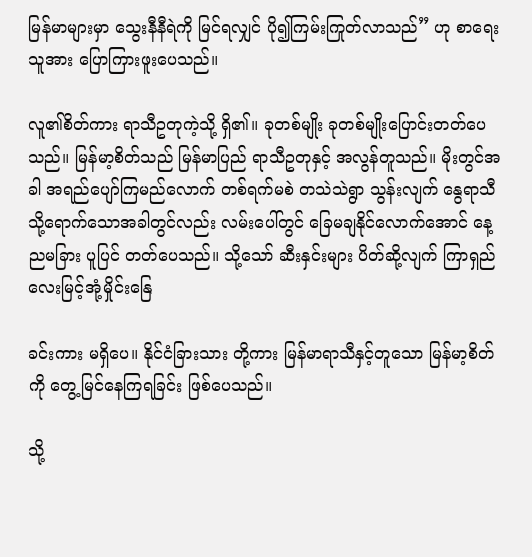မြန်မာများမှာ သွေးနီနီရဲကို မြင်ရလျှင် ပို၍ကြမ်းကြုတ်လာသည်” ဟု စာရေးသူအား ပြောကြားဖူးပေသည်။

လူ၏စိတ်ကား ရာသီဥတုကဲ့သို့ ရှိ၏။ ခုတစ်မျိုး ခုတစ်မျိုးပြောင်းတတ်ပေသည်။ မြန်မာ့စိတ်သည် မြန်မာပြည် ရာသီဥတုနှင့် အလွန်တူသည်။ မိုးတွင်အခါ အရည်ပျော်ကြမည်လောက် တစ်ရက်မစဲ တသဲသဲရွာ သွန်းလျက် နွေရာသီသို့ရောက်သောအခါတွင်လည်း လမ်းပေါ်တွင် ခြေမချနိုင်လောက်အောင် နေ့ညမခြား ပူပြင် တတ်ပေသည်။ သို့သော် ဆီးနှင်းများ ပိတ်ဆို့လျက် ကြာရှည်လေးမြင့်အုံ့မှိုင်းနြေ

ခင်းကား မရှိပေ။ နိုင်ငံခြားသား တို့ကား မြန်မာရာသီနှင့်တူသော မြန်မာ့စိတ်ကို တွေ့မြင်နေကြရခြင်း ဖြစ်ပေသည်။

သို့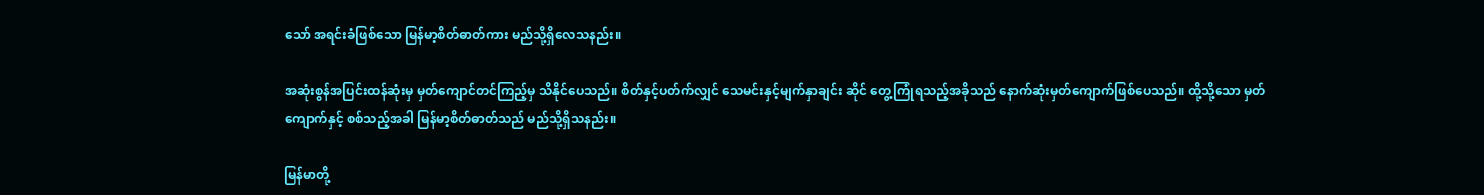သော် အရင်းခံဖြစ်သော မြန်မာ့စိတ်ဓာတ်ကား မည်သို့ရှိလေသနည်း။

အဆုံးစွန်အပြင်းထန်ဆုံးမှ မှတ်ကျောင်တင်ကြည့်မှ သိနိုင်ပေသည်။ စိတ်နှင့်ပတ်က်လျှင် သေမင်းနှင့်မျက်နှာချင်း ဆိုင် တွေ့ကြုံရသည့်အခိုသည် နောက်ဆုံးမှတ်ကျောက်ဖြစ်ပေသည်။ ထို့သို့သော မှတ်ကျောက်နှင့် စစ်သည့်အခါ မြန်မာ့စိတ်ဓာတ်သည် မည်သို့ရှိသနည်း။

မြန်မာတို့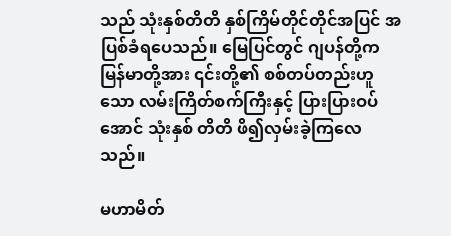သည် သုံးနှစ်တိတိ နှစ်ကြိမ်တိုင်တိုင်အပြင် အပြစ်ခံရပေသည်။ မြေပြင်တွင် ဂျပန်တို့က မြန်မာတို့အား ၎င်းတို့၏ စစ်တပ်တည်းဟူသော လမ်းကြိတ်စက်ကြီးနှင့် ပြားပြားဝပ်အောင် သုံးနှစ် တိတိ ဖိ၍လှမ်းခဲ့ကြလေသည်။

မဟာမိတ်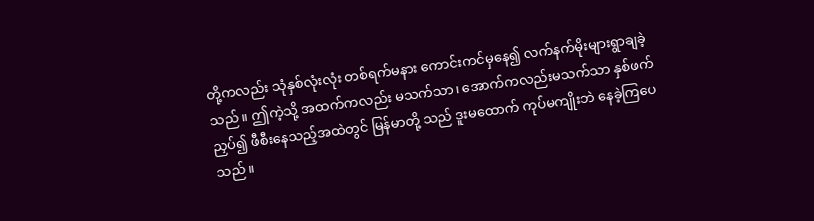တို့ကလည်း သုံနှစ်လုံးလုံး တစ်ရက်မနား ကောင်းကင်မှနေ၍ လက်နက်မိုးများရွာချခဲ့သည်။ ဤကဲ့သို့ အထက်ကလည်း မသက်သာ၊ အောက်ကလည်းမသက်သာ နှစ်ဖက်ညှပ်၍ ဖီစီးနေသည့်အထဲတွင် မြန်မာတို့ သည် ဒူးမထောက် ကုပ်မကျိုးဘဲ နေခဲ့ကြပေသည်။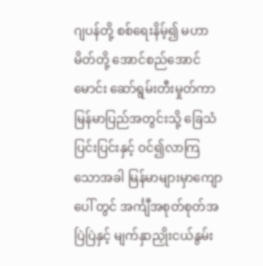ဂျပန်တို့ စစ်ရေးနိမ့်၍ မဟာမိတ်တို့ အောင်စည်အောင်မောင်း ဆော်ရွမ်းတီးမှုတ်ကာ မြန်မာပြည်အတွင်းသို့ ခြေသံပြင်းပြင်းနှင့် ဝင်၍လာကြသောအခါ မြန်မာများမှာကျောပေါ် တွင် အင်္ကျီအစုတ်စုတ်အပြဲပြဲနှင့် မျက်နှာညှိုးငယ်နွမ်း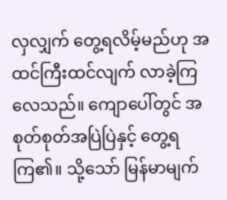လှလျှက် တွေ့ရလိမ့်မည်ဟု အထင်ကြီးထင်လျက် လာခဲ့ကြ လေသည်။ ကျောပေါ်တွင် အစုတ်စုတ်အပြဲပြဲနှင့် တွေ့ရကြ၏။ သို့သော် မြန်မာမျက်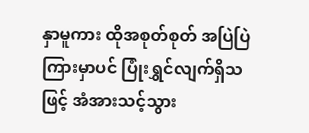နှာမူကား ထိုအစုတ်စုတ် အပြဲပြဲကြားမှာပင် ပြုံးရွှင်လျက်ရှိသဖြင့် အံအားသင့်သွား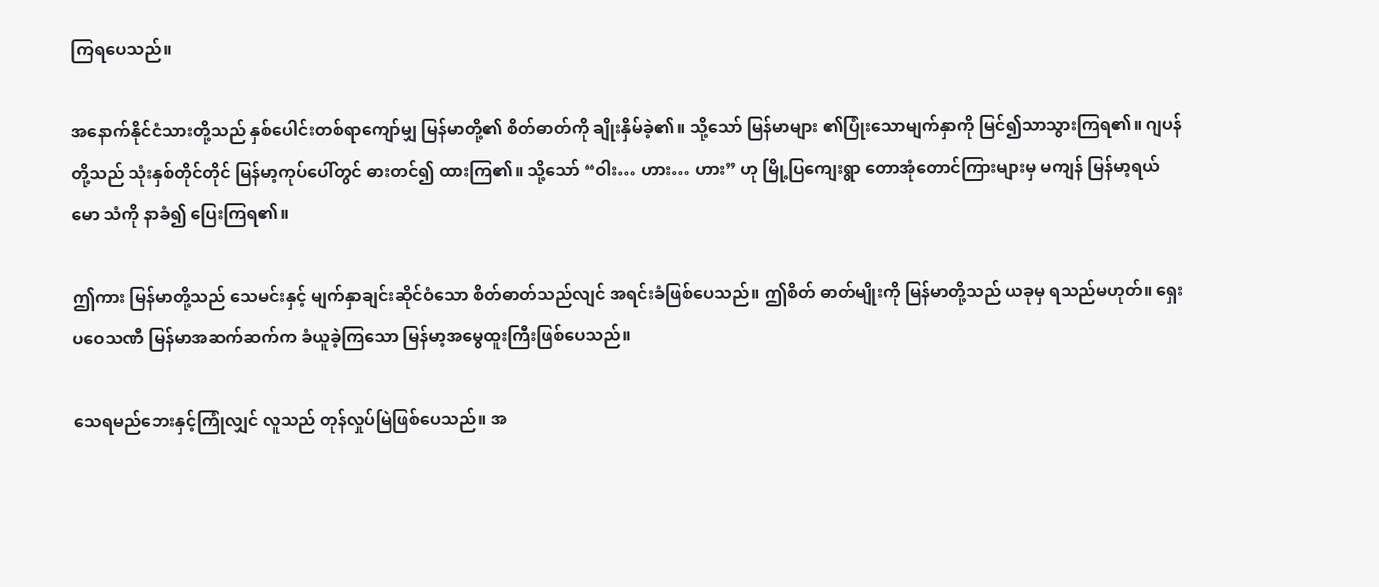ကြရပေသည်။

အနောက်နိုင်ငံသားတို့သည် နှစ်ပေါင်းတစ်ရာကျော်မျှ မြန်မာတို့၏ စိတ်ဓာတ်ကို ချိုးနှိမ်ခဲ့၏။ သို့သော် မြန်မာများ ၏ပြုံးသောမျက်နှာကို မြင်၍သာသွားကြရ၏။ ဂျပန်တို့သည် သုံးနှစ်တိုင်တိုင် မြန်မာ့ကုပ်ပေါ်တွင် ဓားတင်၍ ထားကြ၏။ သို့သော် “ဝါး… ဟား… ဟား” ဟု မြို့ပြကျေးရွာ တောအုံတောင်ကြားများမှ မကျန် မြန်မာ့ရယ်မော သံကို နာခံ၍ ပြေးကြရ၏။

ဤကား မြန်မာတို့သည် သေမင်းနှင့် မျက်နှာချင်းဆိုင်ဝံသော စိတ်ဓာတ်သည်လျင် အရင်းခံဖြစ်ပေသည်။ ဤစိတ် ဓာတ်မျိုးကို မြန်မာတို့သည် ယခုမှ ရသည်မဟုတ်။ ရှေးပဝေသဏီ မြန်မာအဆက်ဆက်က ခံယူခဲ့ကြသော မြန်မာ့အမွေထူးကြီးဖြစ်ပေသည်။

သေရမည်ဘေးနှင့်ကြုံလျှင် လူသည် တုန်လှုပ်မြဲဖြစ်ပေသည်။ အ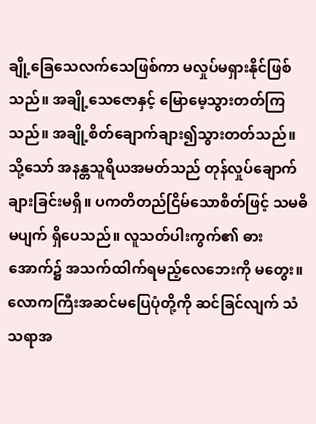ချို့ခြေသေလက်သေဖြစ်ကာ မလှုပ်မရှားနိုင်ဖြစ် သည်။ အချို့သေဇောနှင့် မြောမေ့သွားတတ်ကြသည်။ အချို့စိတ်ချောက်ချား၍သွားတတ်သည်။ သို့သော် အနန္တသူရိယအမတ်သည် တုန်လှုပ်ချောက်ချားခြင်းမရှိ။ ပကတိတည်ငြိမ်သောစိတ်ဖြင့် သမဓိမပျက် ရှိပေသည်။ လူသတ်ပါးကွက်၏ ဓားအောက်၌ အသက်ထါက်ရမည့်လေဘေးကို မတွေး။ လောကကြီးအဆင်မပြေပုံတို့ကို ဆင်ခြင်လျက် သံသရာအ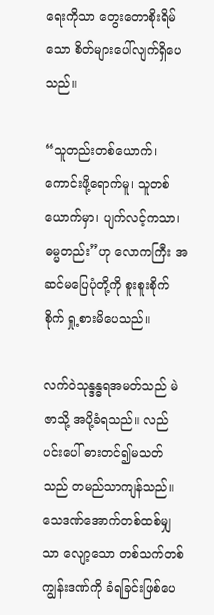ရေးကိုသာ တွေးတောစိုးရိမ်သော စိတ်များပေါ်လျက်ရှိပေသည်။

“သူတည်းတစ်ယောက်၊ ကောင်းဖို့ရောက်မူ၊ သူတစ်ယောက်မှာ၊ ပျက်လင့်ကသာ၊ ဓမ္မတည်း”ဟု လောကကြီး အဆင်မပြေပုံတို့ကို စူးစူးစိုက်စိုက် ရှု့စားမိပေသည်။

လက်ဝဲသုန္ဒန္ဓရအမတ်သည် မဲဇာသို့ အပို့ခံရသည်။ လည်ပင်းပေါ် ဓားတင်၍မသတ်သည် တမည်သာကျန်သည်။ သေဒဏ်အောက်တစ်ထစ်မျှသာ လျော့သော တစ်သက်တစ်ကျွန်းဒဏ်ကို ခံရခြင်းဖြစ်ပေ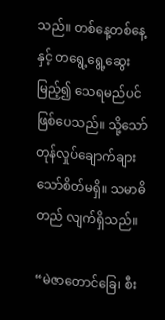သည်။ တစ်နေ့တစ်နေ့ နှင့် တရွေ့ရွေ့ဆွေးမြည့်၍ သေရမည်ပင်ဖြစ်ပေသည်။ သို့သော် တုန်လှုပ်ချောက်ချားသော်စိတ်မရှိ။ သမာဓိတည် လျက်ရှိသည်။

“မဲဇာတောင်ခြေ၊ စီး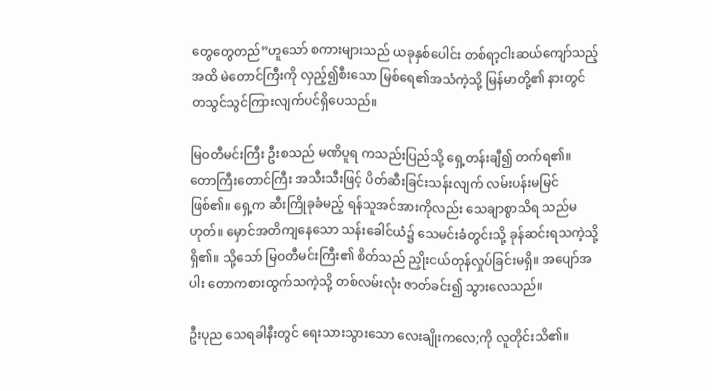တွေတွေတည်”ဟူသော် စကားများသည် ယခုနှစ်ပေါင်း တစ်ရာ့ငါးဆယ်ကျော်သည့်အထိ မဲတောင်ကြီးကို လှည့်၍စီးသော မြစ်ရေ၏အသံကဲ့သို့ မြန်မာတို့၏ နားတွင် တသွင်သွင်ကြားလျက်ပင်ရှိပေသည်။

မြဝတီမင်းကြီး ဦးစသည် မဏိပူရ ကသည်းပြည်သို့ ရှေ့တန်းချီ၍ တက်ရ၏။ တောကြီးတောင်ကြီး အသီးသီးဖြင့် ပိတ်ဆီးခြင်းသန်းလျက် လမ်းပန်းမမြင်ဖြစ်၏။ ရှေ့က ဆီးကြိုခုခံမည့် ရန်သူအင်အားကိုလည်း သေချာစွာသိရ သည်မဟုတ်။ မှောင်အတိကျနေသော သန်းခေါင်ယံ၌ သေမင်းခံတွင်းသို့ ခုန်ဆင်းရသကဲ့သို့ရှိ၏။ သို့သော် မြဝတီမင်းကြီး၏ စိတ်သည် ညှိုးငယ်တုန်လှုပ်ခြင်းမရှိ။ အပျော်အပါး တောကစားထွက်သကဲ့သို့ တစ်လမ်းလုံး ဇာတ်ခင်း၍ သွားလေသည်။

ဦးပုည သေရခါနီးတွင် ရေးသားသွားသော လေးချိုးကလေ;ကို လူတိုင်းသိ၏။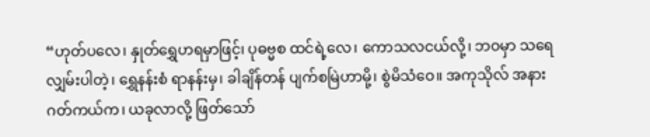“ဟုတ်ပလေ၊ နှုတ်ရွှေဟရမှာဖြင့်၊ ပုဓဗ္မစ ထင်ရဲ့လေ၊ ကောသလငယ်လို့၊ ဘဝမှာ သရေလျှမ်းပါတဲ့၊ ရွှေနန်းစံ ရာနန်းမှ၊ ခါချိန်တန် ပျက်စမြဲဟာမို့၊ စွဲမိသံဝေ။ အကုသိုလ် အနားဂတ်ကယ်က၊ ယခုလာလို့ ဖြတ်သော်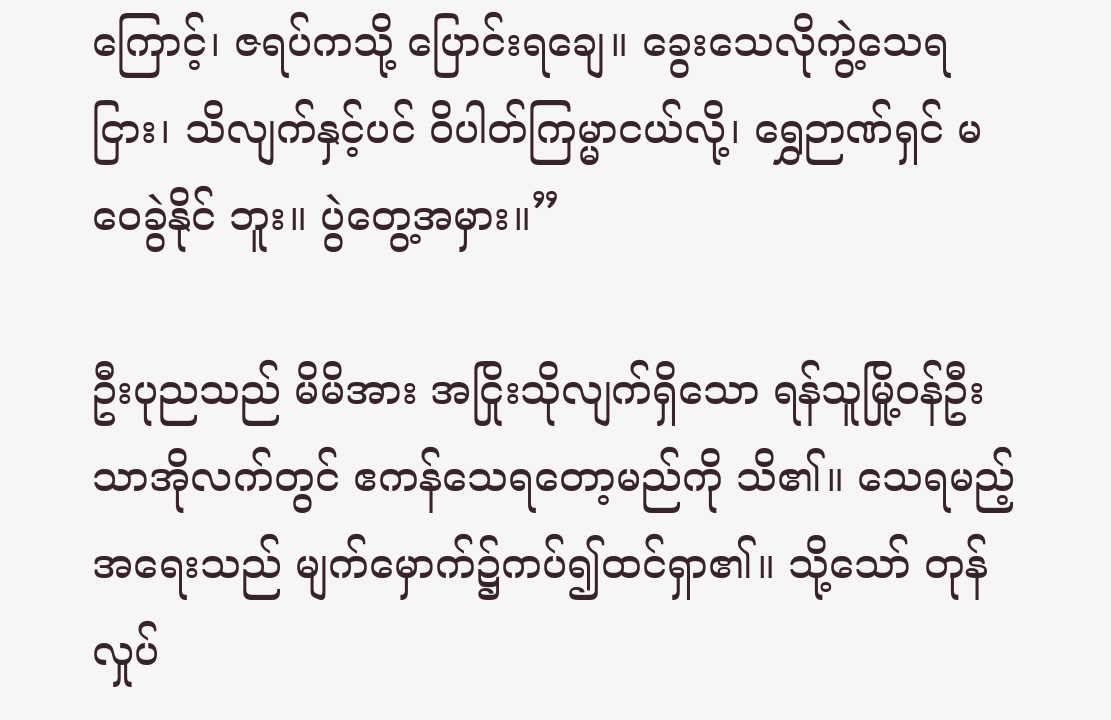ကြောင့်၊ ဇရပ်ကသို့ ပြောင်းရချေ။ ခွေးသေလိုကွဲ့သေရငြား၊ သိလျက်နှင့်ပင် ဝိပါတ်ကြမ္မာငယ်လို့၊ ရွှေဉာဏ်ရှင် မဝေခွဲနိုင် ဘူး။ ပွဲတွေ့အမှား။”

ဦးပုညသည် မိမိအား အငြိုးသိုလျက်ရှိသော ရန်သူမြို့ဝန်ဦးသာအိုလက်တွင် ဧကန်သေရတော့မည်ကို သိ၏။ သေရမည့်အရေးသည် မျက်မှောက်၌ကပ်၍ထင်ရှာ၏။ သို့သော် တုန်လှုပ်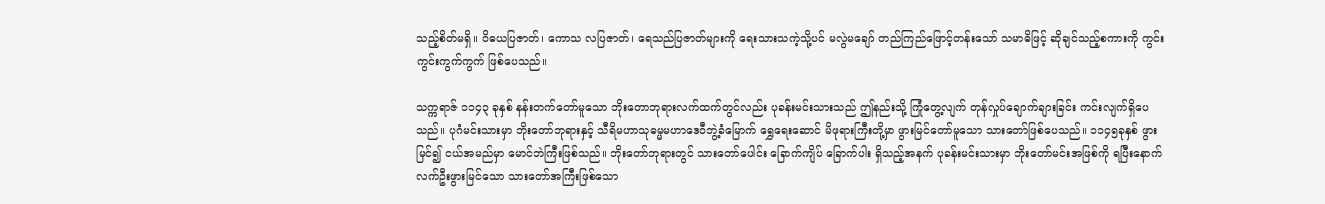သည့်စိတ်မရှိ။ ဝိဓယပြဇာတ်၊ ကောသ လပြဇာတ်၊ ရေသည်ပြဇာတ်များကို ရေးသားသကဲ့သို့ပင် မလွဲမချော် တည်ကြည်ဖြောင့်တန်းသော် သမာဓိဖြင့် ဆိုချင်သည့်စကားကို ကွင်းကွင်းကွက်ကွက် ဖြစ်ပေသည်။

သက္ကရာဇ် ၁၁၄၃ ခုနှစ် နန်းတက်တော်မူသော ဘိုးတောဘုရားလက်ထက်တွင်လည်း ပုခန်းမင်းသားသည် ဤနည်းသို့ ကြုံတွေ့လျက် တုန်လှုပ်ချောက်ချားခြင်း ကင်းလျက်ရှိပေသည်။ ပုဂံမင်းသားမှာ ဘိုးတော်ဘုရားနှင့် သီရိမဟာသုဓမ္မမဟာဒေဝီဘွဲ့ခံမြောက် ရွှေရေးဆောင် မိဖုရားကြီးတို့မှာ ဖွားမြင်တော်မူသော သားတော်ဖြစ်ပေသည်။ ၁၁၄၅ခုနှစ် ဖွားမြင်၍ ငယ်အမည်မှာ မောင်ဘဲကြီးဖြစ်သည်။ ဘိုးတော်ဘုရားတွင် သားတော်ပေါင်း ခြောက်ကျိပ် ခြောက်ပါး ရှိသည့်အနက် ပုခန်းမင်းသားမှာ ဘိုးတော်မင်းအဖြစ်ကို ရပြီးနောက် လက်ဦးဖွားမြင်သော သားတော်အကြီးဖြစ်သော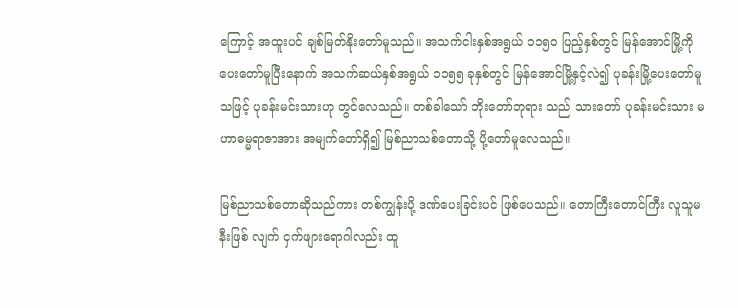ကြောင့် အထူးပင် ချစ်မြတ်နိုးတော်မူသည်။ အသက်ငါးနှစ်အရွယ် ၁၁၅ဝ ပြည့်နှစ်တွင် မြန်အောင်မြို့ကို ပေးတော်မူပြီးနောက် အသက်ဆယ်နှစ်အရွယ် ၁၁၅၅ ခုနှစ်တွင် မြန်အောင်မြို့နှင့်လဲ၍ ပုခန်းမြို့ပေးတော်မူသဖြင့် ပုခန်းမင်းသားဟု တွင်လေသည်။ တစ်ခါသော် ဘိုးတော်ဘုရား သည် သားတော် ပုခန်းမင်းသား မဟာဓမ္မရာဇာအား အမျက်တော်ရှိ၍ မြစ်ညာသစ်တောသို့ ပို့တော်မူလေသည်။

မြစ်ညာသစ်တောဆိုသည်ကား တစ်ကျွန်းပို့ ဒဏ်ပေးခြင်းပင် ဖြစ်ပေသည်။ တောကြီးတောင်ကြီး လူသူမနီးဖြစ် လျက် ငှက်ဖျားရောဂါလည်း ထူ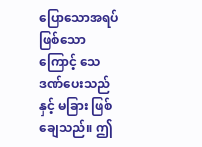ပြောသောအရပ် ဖြစ်သောကြောင့် သေဒဏ်ပေးသည်နှင့် မခြား ဖြစ်ချေသည်။ ဤ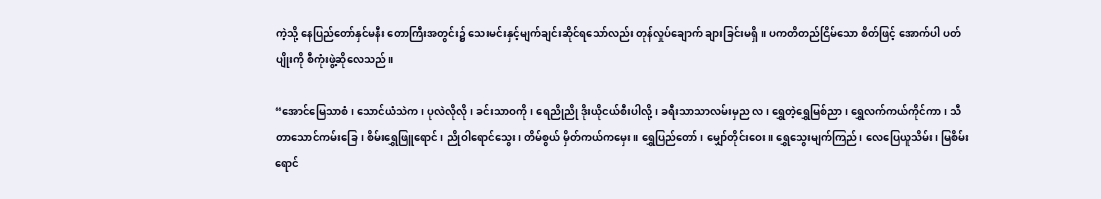ကဲ့သို့ နေပြည်တော်နှင်မနီး တောကြီးအတွင်း၌ သေးမင်းနှင့်မျက်ချင်းဆိုင်ရသော်လည်း တုန်လှုပ်ချောက် ချားခြင်းမရှိ။ ပကတိတည်ငြိမ်သော စိတ်ဖြင့် အောက်ပါ ပတ်ပျိုးကို စီကုံးဖွဲ့ဆိုလေသည်။

“အောင်မြေသာစံ၊ သောင်ယံသဲက၊ ပုလဲလိုလို၊ ခင်းသာဝကို၊ ရေညိုညို ဒိုးယိုငယ်စီးပါလို့၊ ခရီးသာသာလမ်းမှည လ၊ ရွှေတဲ့ရွှေမြစ်ညာ၊ ရွှေလက်ကယ်ကိုင်ကာ၊ သီတာသောင်ကမ်းခြေ၊ စိမ်းရွှေဖြူရောင်၊ ညိုဝါရောင်သွေး၊ တိမ်စွယ် မှိတ်ကယ်ကမှေး။ ရွှေပြည်တော်၊ မျှော်တိုင်းဝေး။ ရွှေသွေးမျက်ကြည်၊ လေပြေယူသိမ်း၊ မြစိမ်းရောင်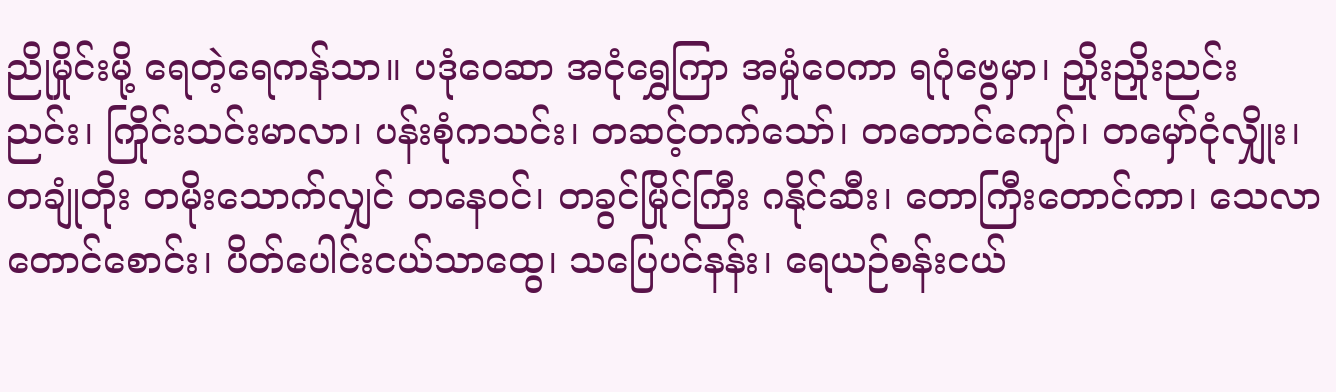ညိုမှိုင်းမို့ ရေတဲ့ရေကန်သာ။ ပဒုံဝေဆာ အငုံရွှေကြာ အမှုံဝေကာ ရဂုံဗွေမှာ၊ ညှိုးညှိုးညင်းညင်း၊ ကြိုင်းသင်းမာလာ၊ ပန်းစုံကသင်း၊ တဆင့်တက်သော်၊ တတောင်ကျော်၊ တမှော်ငုံလျှိုး၊ တချုံတိုး တမိုးသောက်လျှင် တနေဝင်၊ တခွင်မြိုင်ကြီး ဂနိုင်ဆီး၊ တောကြီးတောင်ကာ၊ သေလာတောင်စောင်း၊ ပိတ်ပေါင်းငယ်သာထွေ၊ သပြေပင်နန်း၊ ရေယဉ်စန်းငယ်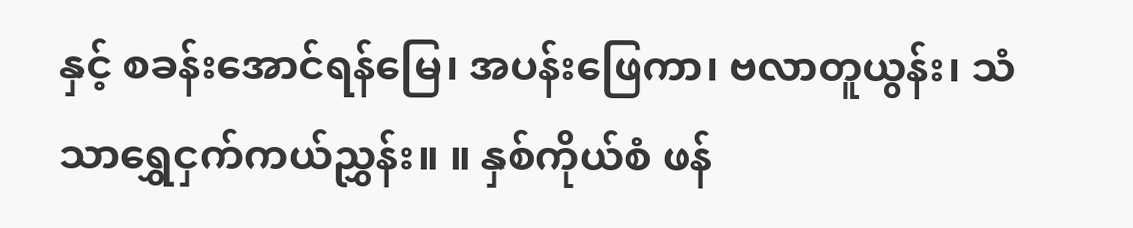နှင့် စခန်းအောင်ရန်မြေ၊ အပန်းဖြေကာ၊ ဗလာတူယွန်း၊ သံသာရွှေငှက်ကယ်ညွှန်း။ ။ နှစ်ကိုယ်စံ ဖန်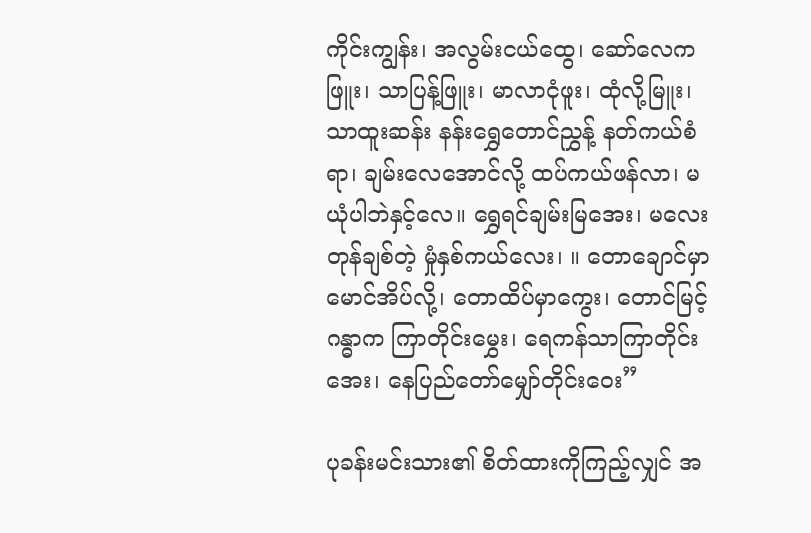ကိုင်းကျွန်း၊ အလွမ်းငယ်ထွေ၊ ဆော်လေက ဖြူး၊ သာပြန့်ဖြူး၊ မာလာငုံဖူး၊ ထုံလို့မြူး၊ သာထူးဆန်း နန်းရွှေတောင်ညွှန့် နတ်ကယ်စံရာ၊ ချမ်းလေအောင်လို့ ထပ်ကယ်ဖန်လာ၊ မယုံပါဘဲနှင့်လေ။ ရွှေရင်ချမ်းမြအေး၊ မလေးတုန်ချစ်တဲ့ မှုံနှစ်ကယ်လေး၊ ။ တောချောင်မှာ မောင်အိပ်လို့၊ တောထိပ်မှာကွေး၊ တောင်မြင့်ဂန္ဓာက ကြာတိုင်းမွှေး၊ ရေကန်သာကြာတိုင်းအေး၊ နေပြည်တော်မျှော်တိုင်းဝေး”

ပုခန်းမင်းသား၏ စိတ်ထားကိုကြည့်လျှင် အ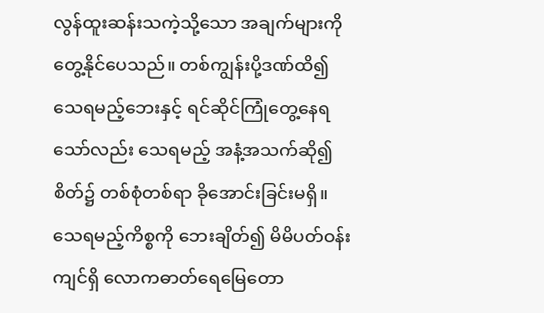လွန်ထူးဆန်းသကဲ့သို့သော အချက်များကို တွေ့နိုင်ပေသည်။ တစ်ကျွန်းပို့ဒဏ်ထိ၍ သေရမည့်ဘေးနှင့် ရင်ဆိုင်ကြုံတွေ့နေရသော်လည်း သေရမည့် အနံ့အသက်ဆို၍ စိတ်၌ တစ်စုံတစ်ရာ ခိုအောင်းခြင်းမရှိ။ သေရမည့်ကိစ္စကို ဘေးချိတ်၍ မိမိပတ်ဝန်းကျင်ရှိ လောကဓာတ်ရေမြေတော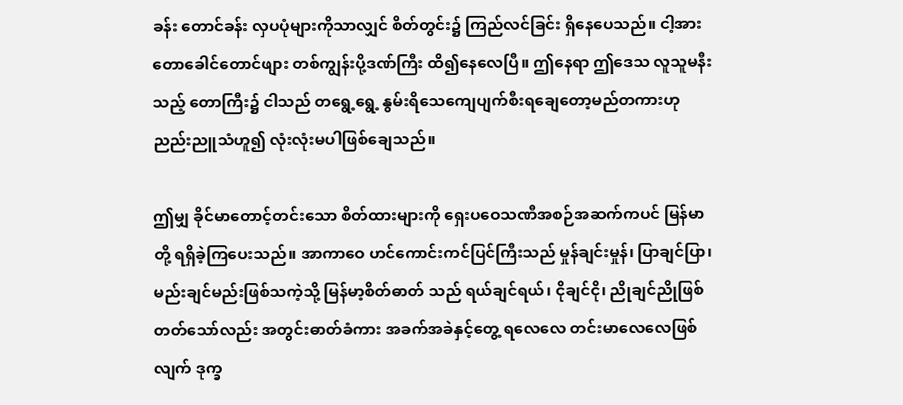ခန်း တောင်ခန်း လှပပုံများကိုသာလျှင် စိတ်တွင်း၌ ကြည်လင်ခြင်း ရှိနေပေသည်။ ငါ့အား တောခေါင်တောင်ဖျား တစ်ကျွန်းပို့ဒဏ်ကြီး ထိ၍နေလေပြီ။ ဤနေရာ ဤဒေသ လူသူမနီးသည့် တောကြီး၌ ငါသည် တရွေ့ရွေ့ နွမ်းရိသေကျေပျက်စီးရချေတော့မည်တကားဟု ညည်းညူသံဟူ၍ လုံးလုံးမပါဖြစ်ချေသည်။

ဤမျှ ခိုင်မာတောင့်တင်းသော စိတ်ထားများကို ရှေးပဝေသဏီအစဉ်အဆက်ကပင် မြန်မာတို့ ရရှိခဲ့ကြပေးသည်။ အာကာဝေ ဟင်ကောင်းကင်ပြင်ကြီးသည် မှုန်ချင်းမှုန်၊ ပြာချင်ပြာ၊ မည်းချင်မည်းဖြစ်သကဲ့သို့ မြန်မာ့စိတ်ဓာတ် သည် ရယ်ချင်ရယ်၊ ငိုချင်ငို၊ ညိုချင်ညိုဖြစ်တတ်သော်လည်း အတွင်းဓာတ်ခံကား အခက်အခဲနှင့်တွေ့ ရလေလေ တင်းမာလေလေဖြစ်လျက် ဒုက္ခ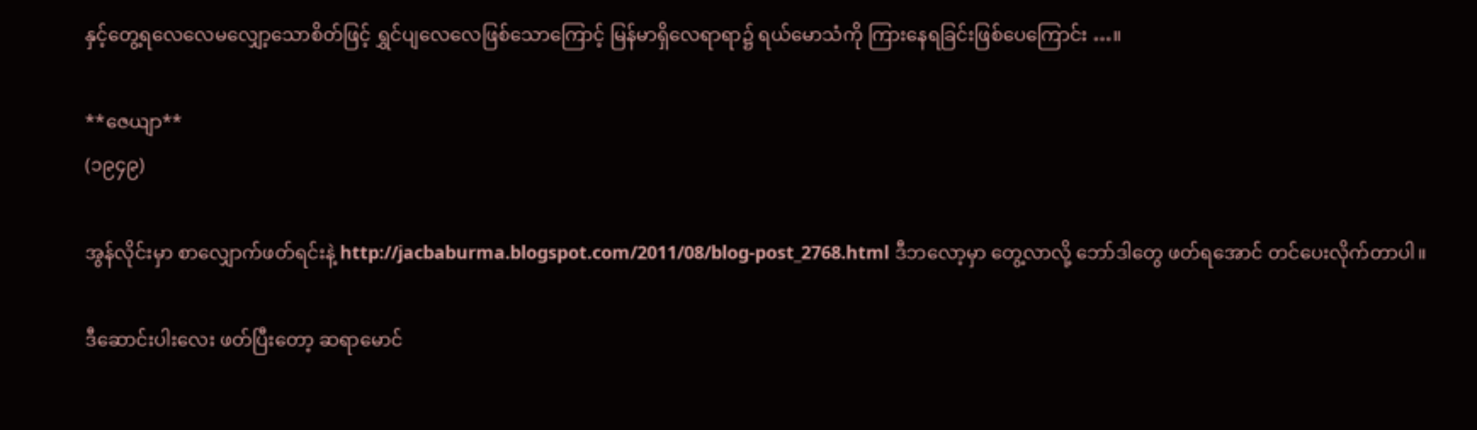နှင့်တွေ့ရလေလေမလျှော့သောစိတ်ဖြင့် ရွှင်ပျလေလေဖြစ်သောကြောင့် မြန်မာရှိလေရာရာ၌ ရယ်မောသံကို ကြားနေရခြင်းဖြစ်ပေကြောင်း …။

**ဇေယျာ**
(၁၉၄၉)

အွန်လိုင်းမှာ စာလျှောက်ဖတ်ရင်းနဲ့ http://jacbaburma.blogspot.com/2011/08/blog-post_2768.html ဒီဘလော့မှာ တွေ့လာလို့ ဘော်ဒါတွေ ဖတ်ရအောင် တင်ပေးလိုက်တာပါ။

ဒီဆောင်းပါးလေး ဖတ်ပြီးတော့ ဆရာမောင်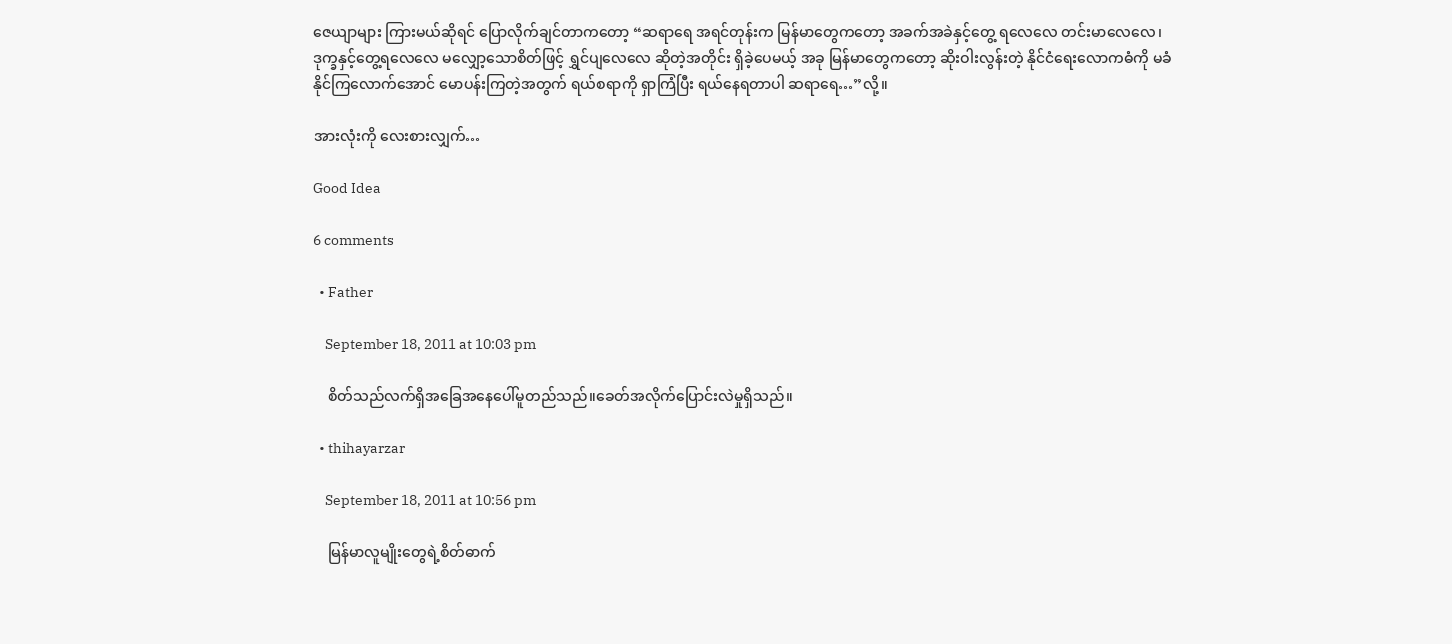ဇေယျာများ ကြားမယ်ဆိုရင် ပြောလိုက်ချင်တာကတော့ “ဆရာရေ အရင်တုန်းက မြန်မာတွေကတော့ အခက်အခဲနှင့်တွေ့ ရလေလေ တင်းမာလေလေ၊ ဒုက္ခနှင့်တွေ့ရလေလေ မလျှော့သောစိတ်ဖြင့် ရွှင်ပျလေလေ ဆိုတဲ့အတိုင်း ရှိခဲ့ပေမယ့် အခု မြန်မာတွေကတော့ ဆိုးဝါးလွန်းတဲ့ နိုင်ငံရေးလောကဓံကို မခံနိုင်ကြလောက်အောင် မောပန်းကြတဲ့အတွက် ရယ်စရာကို ရှာကြံပြီး ရယ်နေရတာပါ ဆရာရေ…”လို့။

အားလုံးကို လေးစားလျှက်…

Good Idea

6 comments

  • Father

    September 18, 2011 at 10:03 pm

    စိတ်သည်လက်ရှိအခြေအနေပေါ်မူတည်သည်။ခေတ်အလိုက်ပြောင်းလဲမှုရှိသည်။

  • thihayarzar

    September 18, 2011 at 10:56 pm

    မြန်မာလူမျိုးတွေရဲ့စိတ်ဓာက်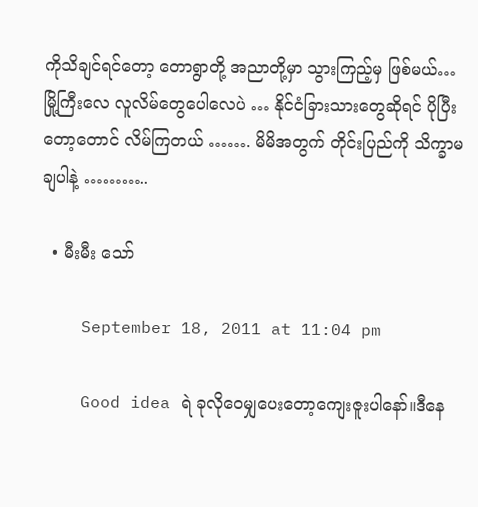ကိုသိချင်ရင်တော့ တောရွာတို့ အညာတို့မှာ သွားကြည့်မှ ဖြစ်မယ်… မြို့ကြီးလေ လူလိမ်တွေပေါလေပဲ … နိုင်ငံခြားသားတွေဆိုရင် ပိုပြီးတော့တောင် လိမ်ကြတယ် ……. မိမိအတွက် တိုင်းပြည်ကို သိက္ခာမချပါနဲ့ ………..

  • မီးမီး သော်

    September 18, 2011 at 11:04 pm

    Good idea ရဲ ခုလိုဝေမျှပေးတော့ကျေးဇူးပါနော်။ဒီနေ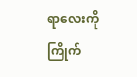ရာလေးကိုကြိုက်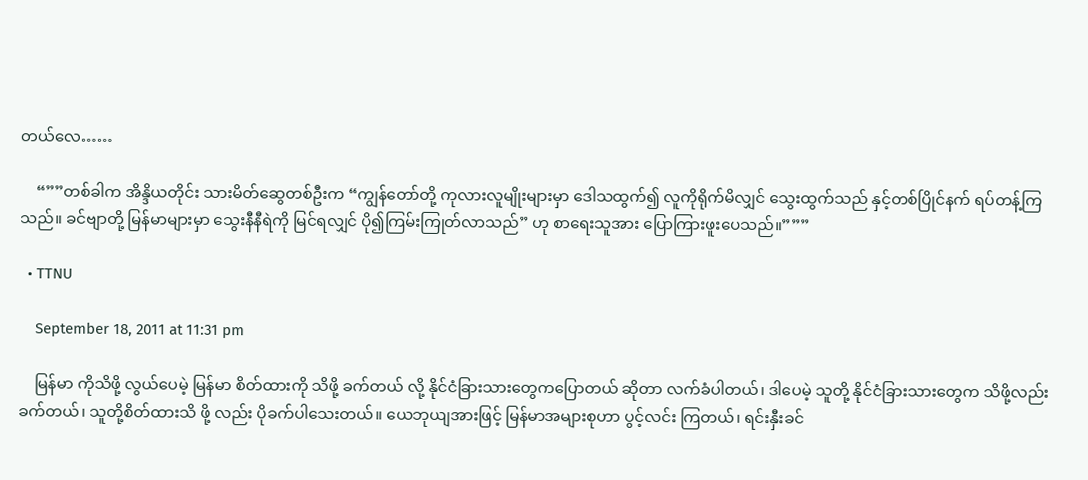တယ်လေ……

    “””တစ်ခါက အိန္ဒိယတိုင်း သားမိတ်ဆွေတစ်ဦးက “ကျွန်တော်တို့ ကုလားလူမျိုးများမှာ ဒေါသထွက်၍ လူကိုရိုက်မိလျှင် သွေးထွက်သည် နှင့်တစ်ပြိုင်နက် ရပ်တန့်ကြသည်။ ခင်ဗျာတို့ မြန်မာများမှာ သွေးနီနီရဲကို မြင်ရလျှင် ပို၍ကြမ်းကြုတ်လာသည်” ဟု စာရေးသူအား ပြောကြားဖူးပေသည်။”””

  • TTNU

    September 18, 2011 at 11:31 pm

    မြန်မာ ကိုသိဖို့ လွယ်ပေမဲ့ မြန်မာ စိတ်ထားကို သိဖို့ ခက်တယ် လို့ နိုင်ငံခြားသားတွေကပြောတယ် ဆိုတာ လက်ခံပါတယ်၊ ဒါပေမဲ့ သူတို့ နိုင်ငံခြားသားတွေက သိဖို့လည်းခက်တယ်၊ သူတို့စိတ်ထားသိ ဖို့ လည်း ပိုခက်ပါသေးတယ်။ ယေဘုယျအားဖြင့် မြန်မာအများစုဟာ ပွင့်လင်း ကြတယ်၊ ရင်းနှီးခင်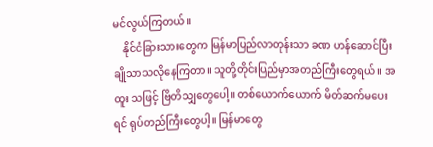မင်လွယ်ကြတယ်။
    နိုင်ငံခြားသားတွေက မြန်မာပြည်လာတုန်းသာ ခဏ ဟန်ဆောင်ပြီး ချိုသာသလိုနေကြတာ။ သူတို့တိုင်းပြည်မှာအတည်ကြီးတွေရယ်။ အထူး သဖြင့် ဗြိတိသျှတွေပေါ့။ တစ်ယောက်ယောက် မိတ်ဆက်မပေးရင် ရုပ်တည်ကြီးတွေပါ့။ မြန်မာတွေ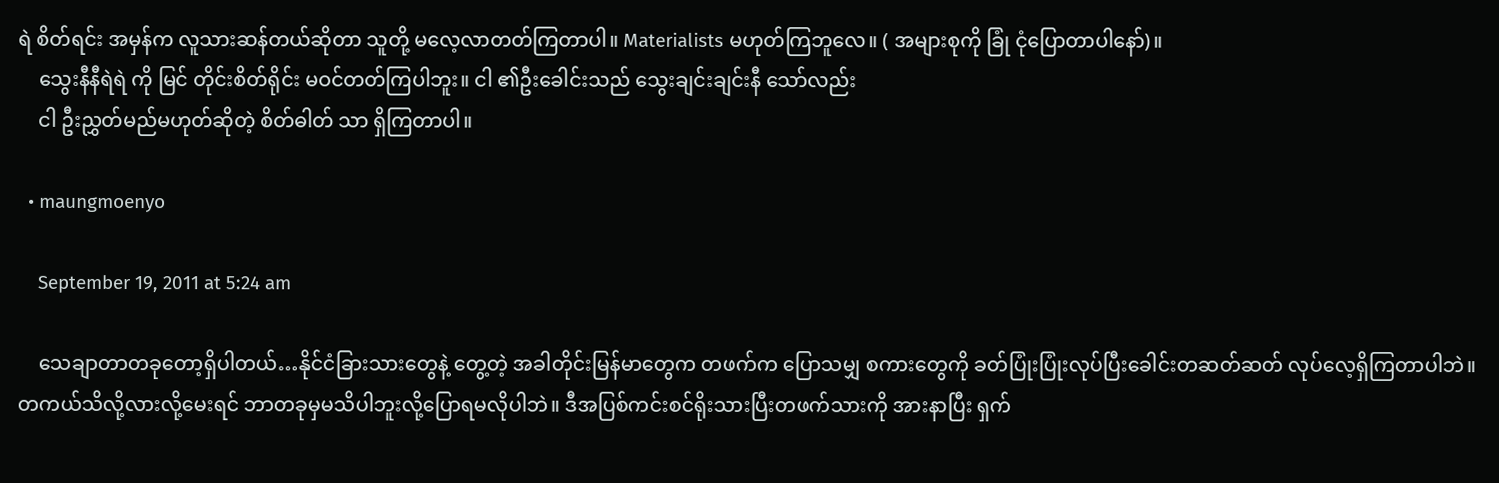ရဲ စိတ်ရင်း အမှန်က လူသားဆန်တယ်ဆိုတာ သူတို့ မလေ့လာတတ်ကြတာပါ။ Materialists မဟုတ်ကြဘူလေ။ ( အများစုကို ခြုံ ငုံပြောတာပါနော်)။
    သွေးနီနီရဲရဲ ကို မြင် တိုင်းစိတ်ရိုင်း မဝင်တတ်ကြပါဘူး။ ငါ ၏ဦးခေါင်းသည် သွေးချင်းချင်းနီ သော်လည်း
    ငါ ဦးညွှတ်မည်မဟုတ်ဆိုတဲ့ စိတ်ဓါတ် သာ ရှိကြတာပါ။

  • maungmoenyo

    September 19, 2011 at 5:24 am

    သေချာတာတခုတော့ရှိပါတယ်…နိုင်ငံခြားသားတွေနဲ့ တွေ့တဲ့ အခါတိုင်းမြန်မာတွေက တဖက်က ပြောသမျှ စကားတွေကို ခတ်ပြုံးပြုံးလုပ်ပြီးခေါင်းတဆတ်ဆတ် လုပ်လေ့ရှိကြတာပါဘဲ။ တကယ်သိလို့လားလို့မေးရင် ဘာတခုမှမသိပါဘူးလို့ပြောရမလိုပါဘဲ။ ဒီအပြစ်ကင်းစင်ရိုးသားပြီးတဖက်သားကို အားနာပြီး ရှက်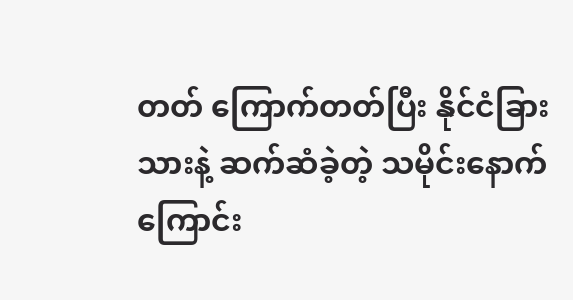တတ် ကြောက်တတ်ပြီး နိုင်ငံခြားသားနဲ့ ဆက်ဆံခဲ့တဲ့ သမိုင်းနောက်ကြောင်း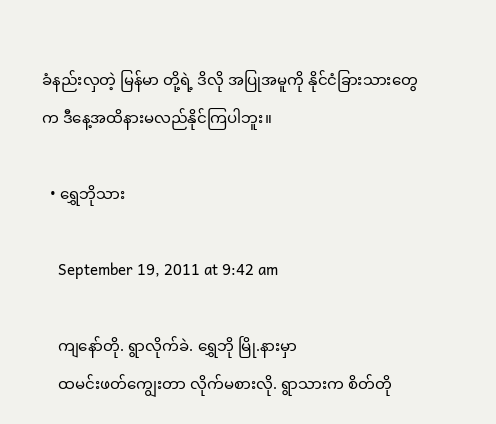ခံနည်းလှတဲ့ မြန်မာ တို့ရဲ့ ဒိလို အပြုအမူကို နိုင်ငံခြားသားတွေက ဒီနေ့အထိနားမလည်နိုင်ကြပါဘူး။

  • ရွှေဘိုသား

    September 19, 2011 at 9:42 am

    ကျနော်တို. ရွာလိုက်ခဲ. ရွှေဘို မြို.နားမှာ
    ထမင်းဖတ်ကျွေးတာ လိုက်မစားလို. ရွာသားက စိတ်တို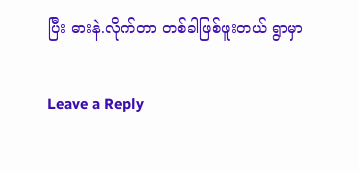ပြီး ဓားနဲ.လိုက်တာ တစ်ခါဖြစ်ဖူးတယ် ရွာမှာ

Leave a Reply